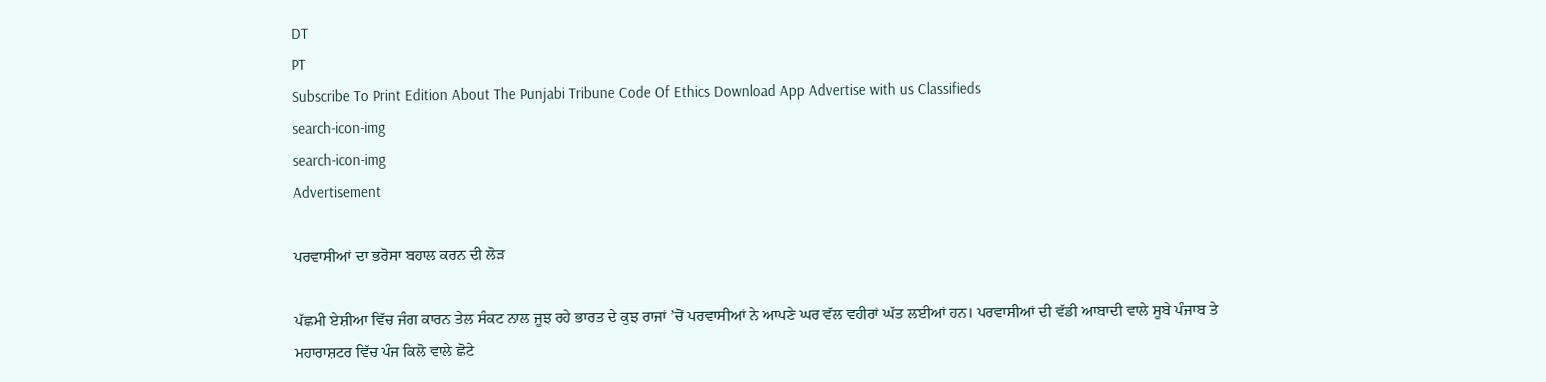DT
PT
Subscribe To Print Edition About The Punjabi Tribune Code Of Ethics Download App Advertise with us Classifieds
search-icon-img
search-icon-img
Advertisement

ਪਰਵਾਸੀਆਂ ਦਾ ਭਰੋਸਾ ਬਹਾਲ ਕਰਨ ਦੀ ਲੋੜ

ਪੱਛਮੀ ਏਸ਼ੀਆ ਵਿੱਚ ਜੰਗ ਕਾਰਨ ਤੇਲ ਸੰਕਟ ਨਾਲ ਜੂਝ ਰਹੇ ਭਾਰਤ ਦੇ ਕੁਝ ਰਾਜਾਂ ’ਚੋਂ ਪਰਵਾਸੀਆਂ ਨੇ ਆਪਣੇ ਘਰ ਵੱਲ ਵਹੀਰਾਂ ਘੱਤ ਲਈਆਂ ਹਨ। ਪਰਵਾਸੀਆਂ ਦੀ ਵੱਡੀ ਆਬਾਦੀ ਵਾਲੇ ਸੂਬੇ ਪੰਜਾਬ ਤੇ ਮਹਾਰਾਸ਼ਟਰ ਵਿੱਚ ਪੰਜ ਕਿਲੋ ਵਾਲੇ ਛੋਟੇ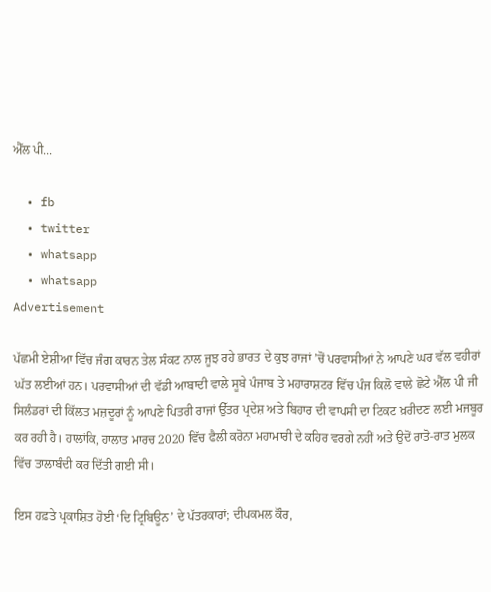ਐੱਲ ਪੀ...

  • fb
  • twitter
  • whatsapp
  • whatsapp
Advertisement

ਪੱਛਮੀ ਏਸ਼ੀਆ ਵਿੱਚ ਜੰਗ ਕਾਰਨ ਤੇਲ ਸੰਕਟ ਨਾਲ ਜੂਝ ਰਹੇ ਭਾਰਤ ਦੇ ਕੁਝ ਰਾਜਾਂ ’ਚੋਂ ਪਰਵਾਸੀਆਂ ਨੇ ਆਪਣੇ ਘਰ ਵੱਲ ਵਹੀਰਾਂ ਘੱਤ ਲਈਆਂ ਹਨ। ਪਰਵਾਸੀਆਂ ਦੀ ਵੱਡੀ ਆਬਾਦੀ ਵਾਲੇ ਸੂਬੇ ਪੰਜਾਬ ਤੇ ਮਹਾਰਾਸ਼ਟਰ ਵਿੱਚ ਪੰਜ ਕਿਲੋ ਵਾਲੇ ਛੋਟੇ ਐੱਲ ਪੀ ਜੀ ਸਿਲੰਡਰਾਂ ਦੀ ਕਿੱਲਤ ਮਜ਼ਦੂਰਾਂ ਨੂੰ ਆਪਣੇ ਪਿਤਰੀ ਰਾਜਾਂ ਉੱਤਰ ਪ੍ਰਦੇਸ਼ ਅਤੇ ਬਿਹਾਰ ਦੀ ਵਾਪਸੀ ਦਾ ਟਿਕਟ ਖ਼ਰੀਦਣ ਲਈ ਮਜਬੂਰ ਕਰ ਰਹੀ ਹੈ। ਹਾਲਾਂਕਿ, ਹਾਲਾਤ ਮਾਰਚ 2020 ਵਿੱਚ ਫੈਲੀ ਕਰੋਨਾ ਮਹਾਮਾਰੀ ਦੇ ਕਹਿਰ ਵਰਗੇ ਨਹੀਂ ਅਤੇ ਉਦੋਂ ਰਾਤੋ-ਰਾਤ ਮੁਲਕ ਵਿੱਚ ਤਾਲਾਬੰਦੀ ਕਰ ਦਿੱਤੀ ਗਈ ਸੀ।

ਇਸ ਹਫ਼ਤੇ ਪ੍ਰਕਾਸ਼ਿਤ ਹੋਈ ‘ਦਿ ਟ੍ਰਿਬਿਊਨ’ ਦੇ ਪੱਤਰਕਾਰਾਂ; ਦੀਪਕਮਲ ਕੌਰ,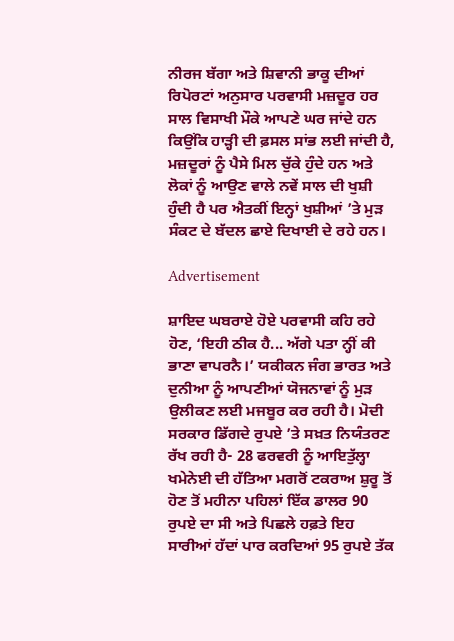ਨੀਰਜ ਬੱਗਾ ਅਤੇ ਸ਼ਿਵਾਨੀ ਭਾਕੂ ਦੀਆਂ ਰਿਪੋਰਟਾਂ ਅਨੁਸਾਰ ਪਰਵਾਸੀ ਮਜ਼ਦੂਰ ਹਰ ਸਾਲ ਵਿਸਾਖੀ ਮੌਕੇ ਆਪਣੇ ਘਰ ਜਾਂਦੇ ਹਨ ਕਿਉਂਕਿ ਹਾੜ੍ਹੀ ਦੀ ਫ਼ਸਲ ਸਾਂਭ ਲਈ ਜਾਂਦੀ ਹੈ, ਮਜ਼ਦੂਰਾਂ ਨੂੰ ਪੈਸੇ ਮਿਲ ਚੁੱਕੇ ਹੁੰਦੇ ਹਨ ਅਤੇ ਲੋਕਾਂ ਨੂੰ ਆਉਣ ਵਾਲੇ ਨਵੇਂ ਸਾਲ ਦੀ ਖੁਸ਼ੀ ਹੁੰਦੀ ਹੈ ਪਰ ਐਤਕੀਂ ਇਨ੍ਹਾਂ ਖੁਸ਼ੀਆਂ ’ਤੇ ਮੁੜ ਸੰਕਟ ਦੇ ਬੱਦਲ ਛਾਏ ਦਿਖਾਈ ਦੇ ਰਹੇ ਹਨ।

Advertisement

ਸ਼ਾਇਦ ਘਬਰਾਏ ਹੋਏ ਪਰਵਾਸੀ ਕਹਿ ਰਹੇ ਹੋਣ, ‘ਇਹੀ ਠੀਕ ਹੈ... ਅੱਗੇ ਪਤਾ ਨ੍ਹੀਂ ਕੀ ਭਾਣਾ ਵਾਪਰਨੈ।’ ਯਕੀਕਨ ਜੰਗ ਭਾਰਤ ਅਤੇ ਦੁਨੀਆ ਨੂੰ ਆਪਣੀਆਂ ਯੋਜਨਾਵਾਂ ਨੂੰ ਮੁੜ ਉਲੀਕਣ ਲਈ ਮਜਬੂਰ ਕਰ ਰਹੀ ਹੈ। ਮੋਦੀ ਸਰਕਾਰ ਡਿੱਗਦੇ ਰੁਪਏ ’ਤੇ ਸਖ਼ਤ ਨਿਯੰਤਰਣ ਰੱਖ ਰਹੀ ਹੈ- 28 ਫਰਵਰੀ ਨੂੰ ਆਇਤੁੱਲ੍ਹਾ ਖਮੇਨੇਈ ਦੀ ਹੱਤਿਆ ਮਗਰੋਂ ਟਕਰਾਅ ਸ਼ੁਰੂ ਤੋਂ ਹੋਣ ਤੋਂ ਮਹੀਨਾ ਪਹਿਲਾਂ ਇੱਕ ਡਾਲਰ 90 ਰੁਪਏ ਦਾ ਸੀ ਅਤੇ ਪਿਛਲੇ ਹਫ਼ਤੇ ਇਹ ਸਾਰੀਆਂ ਹੱਦਾਂ ਪਾਰ ਕਰਦਿਆਂ 95 ਰੁਪਏ ਤੱਕ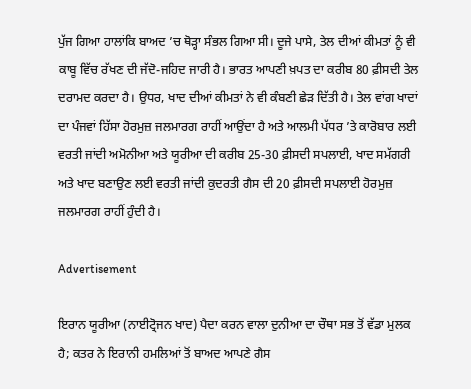ਪੁੱਜ ਗਿਆ ਹਾਲਾਂਕਿ ਬਾਅਦ ’ਚ ਥੋੜ੍ਹਾ ਸੰਭਲ ਗਿਆ ਸੀ। ਦੂਜੇ ਪਾਸੇ, ਤੇਲ ਦੀਆਂ ਕੀਮਤਾਂ ਨੂੰ ਵੀ ਕਾਬੂ ਵਿੱਚ ਰੱਖਣ ਦੀ ਜੱਦੋ-ਜਹਿਦ ਜਾਰੀ ਹੈ। ਭਾਰਤ ਆਪਣੀ ਖ਼ਪਤ ਦਾ ਕਰੀਬ 80 ਫ਼ੀਸਦੀ ਤੇਲ ਦਰਾਮਦ ਕਰਦਾ ਹੈ। ਉਧਰ, ਖਾਦ ਦੀਆਂ ਕੀਮਤਾਂ ਨੇ ਵੀ ਕੰਬਣੀ ਛੇੜ ਦਿੱਤੀ ਹੈ। ਤੇਲ ਵਾਂਗ ਖਾਦਾਂ ਦਾ ਪੰਜਵਾਂ ਹਿੱਸਾ ਹੋਰਮੁਜ਼ ਜਲਮਾਰਗ ਰਾਹੀਂ ਆਉਂਦਾ ਹੈ ਅਤੇ ਆਲਮੀ ਪੱਧਰ ’ਤੇ ਕਾਰੋਬਾਰ ਲਈ ਵਰਤੀ ਜਾਂਦੀ ਅਮੋਨੀਆ ਅਤੇ ਯੂਰੀਆ ਦੀ ਕਰੀਬ 25-30 ਫ਼ੀਸਦੀ ਸਪਲਾਈ, ਖਾਦ ਸਮੱਗਰੀ ਅਤੇ ਖਾਦ ਬਣਾਉਣ ਲਈ ਵਰਤੀ ਜਾਂਦੀ ਕੁਦਰਤੀ ਗੈਸ ਦੀ 20 ਫ਼ੀਸਦੀ ਸਪਲਾਈ ਹੋਰਮੁਜ਼ ਜਲਮਾਰਗ ਰਾਹੀਂ ਹੁੰਦੀ ਹੈ।

Advertisement

ਇਰਾਨ ਯੂਰੀਆ (ਨਾਈਟ੍ਰੋਜਨ ਖਾਦ) ਪੈਦਾ ਕਰਨ ਵਾਲਾ ਦੁਨੀਆ ਦਾ ਚੌਥਾ ਸਭ ਤੋਂ ਵੱਡਾ ਮੁਲਕ ਹੈ; ਕਤਰ ਨੇ ਇਰਾਨੀ ਹਮਲਿਆਂ ਤੋਂ ਬਾਅਦ ਆਪਣੇ ਗੈਸ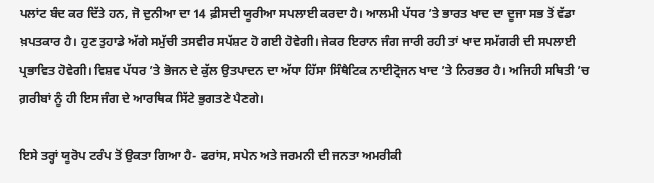ਪਲਾਂਟ ਬੰਦ ਕਰ ਦਿੱਤੇ ਹਨ, ਜੋ ਦੁਨੀਆ ਦਾ 14 ਫ਼ੀਸਦੀ ਯੂਰੀਆ ਸਪਲਾਈ ਕਰਦਾ ਹੈ। ਆਲਮੀ ਪੱਧਰ ’ਤੇ ਭਾਰਤ ਖਾਦ ਦਾ ਦੂਜਾ ਸਭ ਤੋਂ ਵੱਡਾ ਖ਼ਪਤਕਾਰ ਹੈ। ਹੁਣ ਤੁਹਾਡੇ ਅੱਗੇ ਸਮੁੱਚੀ ਤਸਵੀਰ ਸਪੱਸ਼ਟ ਹੋ ਗਈ ਹੋਵੇਗੀ। ਜੇਕਰ ਇਰਾਨ ਜੰਗ ਜਾਰੀ ਰਹੀ ਤਾਂ ਖਾਦ ਸਮੱਗਰੀ ਦੀ ਸਪਲਾਈ ਪ੍ਰਭਾਵਿਤ ਹੋਵੇਗੀ। ਵਿਸ਼ਵ ਪੱਧਰ ’ਤੇ ਭੋਜਨ ਦੇ ਕੁੱਲ ਉਤਪਾਦਨ ਦਾ ਅੱਧਾ ਹਿੱਸਾ ਸਿੰਥੈਟਿਕ ਨਾਈਟ੍ਰੋਜਨ ਖਾਦ ’ਤੇ ਨਿਰਭਰ ਹੈ। ਅਜਿਹੀ ਸਥਿਤੀ ’ਚ ਗ਼ਰੀਬਾਂ ਨੂੰ ਹੀ ਇਸ ਜੰਗ ਦੇ ਆਰਥਿਕ ਸਿੱਟੇ ਭੁਗਤਣੇ ਪੈਣਗੇ।

ਇਸੇ ਤਰ੍ਹਾਂ ਯੂਰੋਪ ਟਰੰਪ ਤੋਂ ਉਕਤਾ ਗਿਆ ਹੈ- ਫਰਾਂਸ, ਸਪੇਨ ਅਤੇ ਜਰਮਨੀ ਦੀ ਜਨਤਾ ਅਮਰੀਕੀ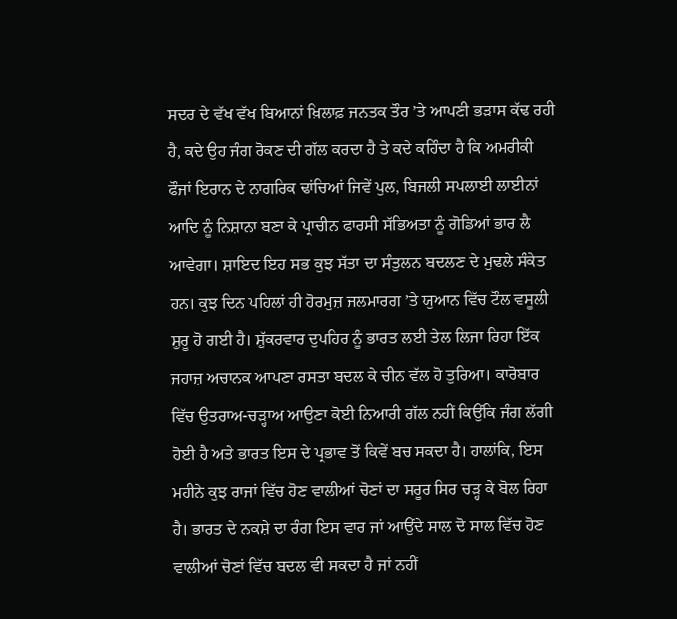ਸਦਰ ਦੇ ਵੱਖ ਵੱਖ ਬਿਆਨਾਂ ਖ਼ਿਲਾਫ਼ ਜਨਤਕ ਤੌਰ ’ਤੇ ਆਪਣੀ ਭੜਾਸ ਕੱਢ ਰਹੀ ਹੈ, ਕਦੇ ਉਹ ਜੰਗ ਰੋਕਣ ਦੀ ਗੱਲ ਕਰਦਾ ਹੈ ਤੇ ਕਦੇ ਕਹਿੰਦਾ ਹੈ ਕਿ ਅਮਰੀਕੀ ਫੌਜਾਂ ਇਰਾਨ ਦੇ ਨਾਗਰਿਕ ਢਾਂਚਿਆਂ ਜਿਵੇਂ ਪੁਲ, ਬਿਜਲੀ ਸਪਲਾਈ ਲਾਈਨਾਂ ਆਦਿ ਨੂੰ ਨਿਸ਼ਾਨਾ ਬਣਾ ਕੇ ਪ੍ਰਾਚੀਨ ਫਾਰਸੀ ਸੱਭਿਅਤਾ ਨੂੰ ਗੋਡਿਆਂ ਭਾਰ ਲੈ ਆਵੇਗਾ। ਸ਼ਾਇਦ ਇਹ ਸਭ ਕੁਝ ਸੱਤਾ ਦਾ ਸੰਤੁਲਨ ਬਦਲਣ ਦੇ ਮੁਢਲੇ ਸੰਕੇਤ ਹਨ। ਕੁਝ ਦਿਨ ਪਹਿਲਾਂ ਹੀ ਹੋਰਮੁਜ਼ ਜਲਮਾਰਗ ’ਤੇ ਯੁਆਨ ਵਿੱਚ ਟੌਲ ਵਸੂਲੀ ਸ਼ੁਰੂ ਹੋ ਗਈ ਹੈ। ਸ਼ੁੱਕਰਵਾਰ ਦੁਪਹਿਰ ਨੂੰ ਭਾਰਤ ਲਈ ਤੇਲ ਲਿਜਾ ਰਿਹਾ ਇੱਕ ਜਹਾਜ਼ ਅਚਾਨਕ ਆਪਣਾ ਰਸਤਾ ਬਦਲ ਕੇ ਚੀਨ ਵੱਲ ਹੋ ਤੁਰਿਆ। ਕਾਰੋਬਾਰ ਵਿੱਚ ਉਤਰਾਅ-ਚੜ੍ਹਾਅ ਆਉਣਾ ਕੋਈ ਨਿਆਰੀ ਗੱਲ ਨਹੀਂ ਕਿਉਂਕਿ ਜੰਗ ਲੱਗੀ ਹੋਈ ਹੈ ਅਤੇ ਭਾਰਤ ਇਸ ਦੇ ਪ੍ਰਭਾਵ ਤੋਂ ਕਿਵੇਂ ਬਚ ਸਕਦਾ ਹੈ। ਹਾਲਾਂਕਿ, ਇਸ ਮਹੀਨੇ ਕੁਝ ਰਾਜਾਂ ਵਿੱਚ ਹੋਣ ਵਾਲੀਆਂ ਚੋਣਾਂ ਦਾ ਸਰੂਰ ਸਿਰ ਚੜ੍ਹ ਕੇ ਬੋਲ ਰਿਹਾ ਹੈ। ਭਾਰਤ ਦੇ ਨਕਸ਼ੇ ਦਾ ਰੰਗ ਇਸ ਵਾਰ ਜਾਂ ਆਉਂਦੇ ਸਾਲ ਦੋ ਸਾਲ ਵਿੱਚ ਹੋਣ ਵਾਲੀਆਂ ਚੋਣਾਂ ਵਿੱਚ ਬਦਲ ਵੀ ਸਕਦਾ ਹੈ ਜਾਂ ਨਹੀਂ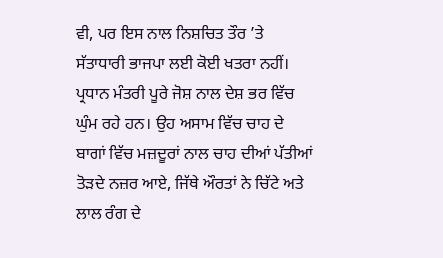ਵੀ, ਪਰ ਇਸ ਨਾਲ ਨਿਸ਼ਚਿਤ ਤੌਰ ’ਤੇ ਸੱਤਾਧਾਰੀ ਭਾਜਪਾ ਲਈ ਕੋਈ ਖਤਰਾ ਨਹੀਂ। ਪ੍ਰਧਾਨ ਮੰਤਰੀ ਪੂਰੇ ਜੋਸ਼ ਨਾਲ ਦੇਸ਼ ਭਰ ਵਿੱਚ ਘੁੰਮ ਰਹੇ ਹਨ। ਉਹ ਅਸਾਮ ਵਿੱਚ ਚਾਹ ਦੇ ਬਾਗਾਂ ਵਿੱਚ ਮਜ਼ਦੂਰਾਂ ਨਾਲ ਚਾਹ ਦੀਆਂ ਪੱਤੀਆਂ ਤੋੜਦੇ ਨਜ਼ਰ ਆਏ, ਜਿੱਥੇ ਔਰਤਾਂ ਨੇ ਚਿੱਟੇ ਅਤੇ ਲਾਲ ਰੰਗ ਦੇ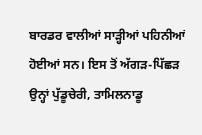ਬਾਰਡਰ ਵਾਲੀਆਂ ਸਾੜ੍ਹੀਆਂ ਪਹਿਨੀਆਂ ਹੋਈਆਂ ਸਨ। ਇਸ ਤੋਂ ਅੱਗੜ-ਪਿੱਛੜ ਉਨ੍ਹਾਂ ਪੁੱਡੂਚੇਰੀ, ਤਾਮਿਲਨਾਡੂ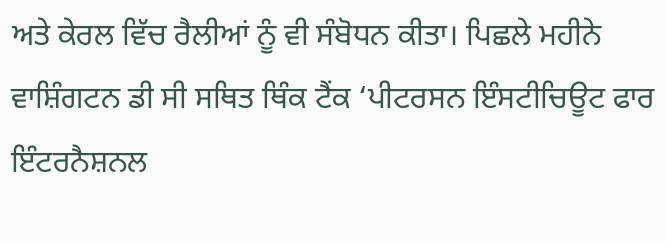ਅਤੇ ਕੇਰਲ ਵਿੱਚ ਰੈਲੀਆਂ ਨੂੰ ਵੀ ਸੰਬੋਧਨ ਕੀਤਾ। ਪਿਛਲੇ ਮਹੀਨੇ ਵਾਸ਼ਿੰਗਟਨ ਡੀ ਸੀ ਸਥਿਤ ਥਿੰਕ ਟੈਂਕ ‘ਪੀਟਰਸਨ ਇੰਸਟੀਚਿਊਟ ਫਾਰ ਇੰਟਰਨੈਸ਼ਨਲ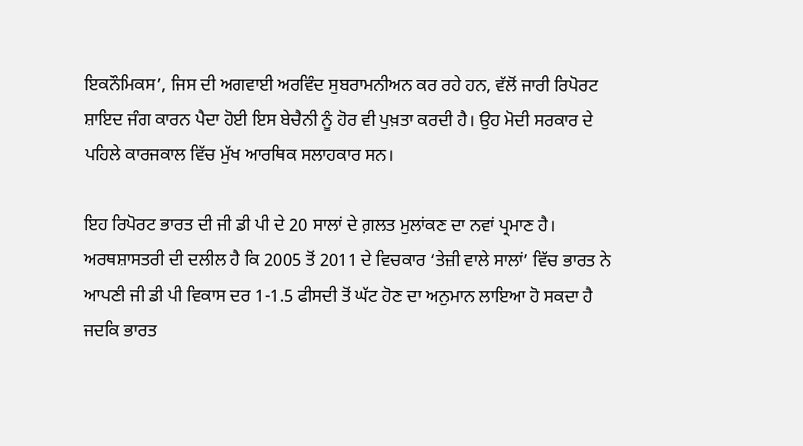ਇਕਨੌਮਿਕਸ’, ਜਿਸ ਦੀ ਅਗਵਾਈ ਅਰਵਿੰਦ ਸੁਬਰਾਮਨੀਅਨ ਕਰ ਰਹੇ ਹਨ, ਵੱਲੋਂ ਜਾਰੀ ਰਿਪੋਰਟ ਸ਼ਾਇਦ ਜੰਗ ਕਾਰਨ ਪੈਦਾ ਹੋਈ ਇਸ ਬੇਚੈਨੀ ਨੂੰ ਹੋਰ ਵੀ ਪੁਖ਼ਤਾ ਕਰਦੀ ਹੈ। ਉਹ ਮੋਦੀ ਸਰਕਾਰ ਦੇ ਪਹਿਲੇ ਕਾਰਜਕਾਲ ਵਿੱਚ ਮੁੱਖ ਆਰਥਿਕ ਸਲਾਹਕਾਰ ਸਨ।

ਇਹ ਰਿਪੋਰਟ ਭਾਰਤ ਦੀ ਜੀ ਡੀ ਪੀ ਦੇ 20 ਸਾਲਾਂ ਦੇ ਗ਼ਲਤ ਮੁਲਾਂਕਣ ਦਾ ਨਵਾਂ ਪ੍ਰਮਾਣ ਹੈ। ਅਰਥਸ਼ਾਸਤਰੀ ਦੀ ਦਲੀਲ ਹੈ ਕਿ 2005 ਤੋਂ 2011 ਦੇ ਵਿਚਕਾਰ ‘ਤੇਜ਼ੀ ਵਾਲੇ ਸਾਲਾਂ’ ਵਿੱਚ ਭਾਰਤ ਨੇ ਆਪਣੀ ਜੀ ਡੀ ਪੀ ਵਿਕਾਸ ਦਰ 1-1.5 ਫੀਸਦੀ ਤੋਂ ਘੱਟ ਹੋਣ ਦਾ ਅਨੁਮਾਨ ਲਾਇਆ ਹੋ ਸਕਦਾ ਹੈ ਜਦਕਿ ਭਾਰਤ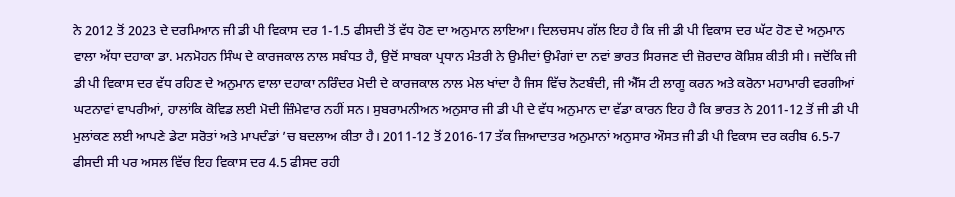ਨੇ 2012 ਤੋਂ 2023 ਦੇ ਦਰਮਿਆਨ ਜੀ ਡੀ ਪੀ ਵਿਕਾਸ ਦਰ 1-1.5 ਫੀਸਦੀ ਤੋਂ ਵੱਧ ਹੋਣ ਦਾ ਅਨੁਮਾਨ ਲਾਇਆ। ਦਿਲਚਸਪ ਗੱਲ ਇਹ ਹੈ ਕਿ ਜੀ ਡੀ ਪੀ ਵਿਕਾਸ ਦਰ ਘੱਟ ਹੋਣ ਦੇ ਅਨੁਮਾਨ ਵਾਲਾ ਅੱਧਾ ਦਹਾਕਾ ਡਾ. ਮਨਮੋਹਨ ਸਿੰਘ ਦੇ ਕਾਰਜਕਾਲ ਨਾਲ ਸਬੰਧਤ ਹੈ, ਉਦੋਂ ਸਾਬਕਾ ਪ੍ਰਧਾਨ ਮੰਤਰੀ ਨੇ ਉਮੀਦਾਂ ਉਮੰਗਾਂ ਦਾ ਨਵਾਂ ਭਾਰਤ ਸਿਰਜਣ ਦੀ ਜ਼ੋਰਦਾਰ ਕੋਸ਼ਿਸ਼ ਕੀਤੀ ਸੀ। ਜਦੋਂਕਿ ਜੀ ਡੀ ਪੀ ਵਿਕਾਸ ਦਰ ਵੱਧ ਰਹਿਣ ਦੇ ਅਨੁਮਾਨ ਵਾਲਾ ਦਹਾਕਾ ਨਰਿੰਦਰ ਮੋਦੀ ਦੇ ਕਾਰਜਕਾਲ ਨਾਲ ਮੇਲ ਖਾਂਦਾ ਹੈ ਜਿਸ ਵਿੱਚ ਨੋਟਬੰਦੀ, ਜੀ ਐੱਸ ਟੀ ਲਾਗੂ ਕਰਨ ਅਤੇ ਕਰੋਨਾ ਮਹਾਮਾਰੀ ਵਰਗੀਆਂ ਘਟਨਾਵਾਂ ਵਾਪਰੀਆਂ, ਹਾਲਾਂਕਿ ਕੋਵਿਡ ਲਈ ਮੋਦੀ ਜ਼ਿੰਮੇਵਾਰ ਨਹੀਂ ਸਨ। ਸੁਬਰਾਮਨੀਅਨ ਅਨੁਸਾਰ ਜੀ ਡੀ ਪੀ ਦੇ ਵੱਧ ਅਨੁਮਾਨ ਦਾ ਵੱਡਾ ਕਾਰਨ ਇਹ ਹੈ ਕਿ ਭਾਰਤ ਨੇ 2011-12 ਤੋਂ ਜੀ ਡੀ ਪੀ ਮੁਲਾਂਕਣ ਲਈ ਆਪਣੇ ਡੇਟਾ ਸਰੋਤਾਂ ਅਤੇ ਮਾਪਦੰਡਾਂ ’ਚ ਬਦਲਾਅ ਕੀਤਾ ਹੈ। 2011-12 ਤੋਂ 2016-17 ਤੱਕ ਜ਼ਿਆਦਾਤਰ ਅਨੁਮਾਨਾਂ ਅਨੁਸਾਰ ਔਸਤ ਜੀ ਡੀ ਪੀ ਵਿਕਾਸ ਦਰ ਕਰੀਬ 6.5-7 ਫੀਸਦੀ ਸੀ ਪਰ ਅਸਲ ਵਿੱਚ ਇਹ ਵਿਕਾਸ ਦਰ 4.5 ਫੀਸਦ ਰਹੀ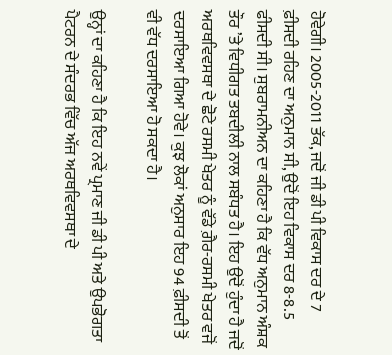ਹੋਵੇਗੀ। 2005-2011 ਤੱਕ, ਜਦੋਂ ਜੀ ਡੀ ਪੀ ਵਿਕਾਸ ਦਰ ਦੇ 7 ਫ਼ੀਸਦੀ ਰਹਿਣ ਦਾ ਅਨੁਮਾਨ ਸੀ, ਉਦੋਂ ਇਹ ਵਿਕਾਸ ਦਰ 8-8.5 ਫੀਸਦੀ ਸੀ। ਸੁਬਰਾਮਨੀਅਨ ਦਾ ਕਹਿਣਾ ਹੈ ਕਿ ਵੱਧ ਅਨੁਮਾਨ ਅੰਸ਼ਕ ਤੌਰ ’ਤੇ ਵਿਧੀਗਤ ਤਬਦੀਲੀ ਨਾਲ ਸਬੰਧਤ ਹੈ। ਇਹ ਉਦੋਂ ਹੁੰਦਾ ਹੈ ਜਦੋਂ ਅਰਥਵਿਵਸਥਾ ਦੇ ਛੋਟੇ ਰਸਮੀ ਖੇਤਰ ਨੂੰ ਵੱਡੇ ਗ਼ੈਰ-ਰਸਮੀ ਖੇਤਰ ਵਜੋਂ ਦਰਸਾਇਆ ਗਿਆ ਹੋਵੇ। ਕੁਝ ਲੋਕਾਂ ਅਨੁਸਾਰ ਇਹ 94 ਫ਼ੀਸਦੀ ਤੋਂ ਵੀ ਵੱਧ ਦਰਸਾਇਆ ਹੋ ਸਕਦਾ ਹੈ।

ਉਨ੍ਹਾਂ ਦਾ ਕਹਿਣਾ ਹੈ ਕਿ ਇਹ ਨਵੇਂ ਪ੍ਰਮਾਣ ਜੀ ਡੀ ਪੀ ਅਤੇ ਉਪਭੋਗਤਾ ਪੈਟਰਨ ਦੇ ਸੰਦਰਭ ਵਿੱਚ ਅੱਜ ਅਰਥਵਿਵਸਥਾ ਦੇ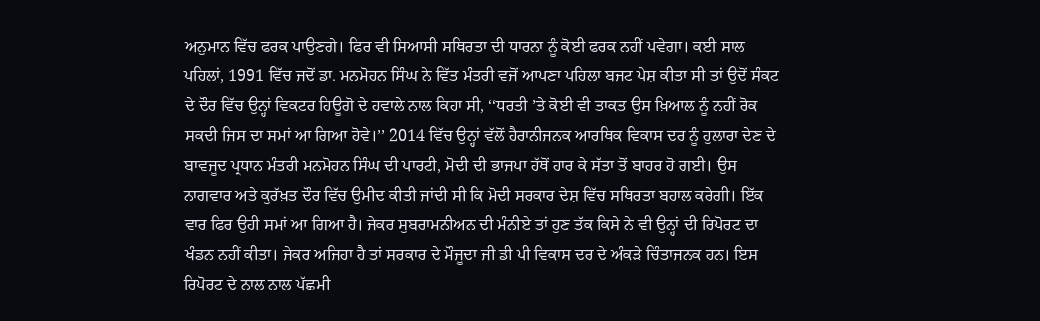ਅਨੁਮਾਨ ਵਿੱਚ ਫਰਕ ਪਾਉਣਗੇ। ਫਿਰ ਵੀ ਸਿਆਸੀ ਸਥਿਰਤਾ ਦੀ ਧਾਰਨਾ ਨੂੰ ਕੋਈ ਫਰਕ ਨਹੀਂ ਪਵੇਗਾ। ਕਈ ਸਾਲ ਪਹਿਲਾਂ, 1991 ਵਿੱਚ ਜਦੋਂ ਡਾ. ਮਨਮੋਹਨ ਸਿੰਘ ਨੇ ਵਿੱਤ ਮੰਤਰੀ ਵਜੋਂ ਆਪਣਾ ਪਹਿਲਾ ਬਜਟ ਪੇਸ਼ ਕੀਤਾ ਸੀ ਤਾਂ ਉਦੋਂ ਸੰਕਟ ਦੇ ਦੌਰ ਵਿੱਚ ਉਨ੍ਹਾਂ ਵਿਕਟਰ ਹਿਊਗੋ ਦੇ ਹਵਾਲੇ ਨਾਲ ਕਿਹਾ ਸੀ, ‘‘ਧਰਤੀ ’ਤੇ ਕੋਈ ਵੀ ਤਾਕਤ ਉਸ ਖ਼ਿਆਲ ਨੂੰ ਨਹੀਂ ਰੋਕ ਸਕਦੀ ਜਿਸ ਦਾ ਸਮਾਂ ਆ ਗਿਆ ਹੋਵੇ।’’ 2014 ਵਿੱਚ ਉਨ੍ਹਾਂ ਵੱਲੋਂ ਹੈਰਾਨੀਜਨਕ ਆਰਥਿਕ ਵਿਕਾਸ ਦਰ ਨੂੰ ਹੁਲਾਰਾ ਦੇਣ ਦੇ ਬਾਵਜੂਦ ਪ੍ਰਧਾਨ ਮੰਤਰੀ ਮਨਮੋਹਨ ਸਿੰਘ ਦੀ ਪਾਰਟੀ, ਮੋਦੀ ਦੀ ਭਾਜਪਾ ਹੱਥੋਂ ਹਾਰ ਕੇ ਸੱਤਾ ਤੋਂ ਬਾਹਰ ਹੋ ਗਈ। ਉਸ ਨਾਗਵਾਰ ਅਤੇ ਕੁਰੱਖ਼ਤ ਦੌਰ ਵਿੱਚ ਉਮੀਦ ਕੀਤੀ ਜਾਂਦੀ ਸੀ ਕਿ ਮੋਦੀ ਸਰਕਾਰ ਦੇਸ਼ ਵਿੱਚ ਸਥਿਰਤਾ ਬਹਾਲ ਕਰੇਗੀ। ਇੱਕ ਵਾਰ ਫਿਰ ਉਹੀ ਸਮਾਂ ਆ ਗਿਆ ਹੈ। ਜੇਕਰ ਸੁਬਰਾਮਨੀਅਨ ਦੀ ਮੰਨੀਏ ਤਾਂ ਹੁਣ ਤੱਕ ਕਿਸੇ ਨੇ ਵੀ ਉਨ੍ਹਾਂ ਦੀ ਰਿਪੋਰਟ ਦਾ ਖੰਡਨ ਨਹੀਂ ਕੀਤਾ। ਜੇਕਰ ਅਜਿਹਾ ਹੈ ਤਾਂ ਸਰਕਾਰ ਦੇ ਮੌਜੂਦਾ ਜੀ ਡੀ ਪੀ ਵਿਕਾਸ ਦਰ ਦੇ ਅੰਕੜੇ ਚਿੰਤਾਜਨਕ ਹਨ। ਇਸ ਰਿਪੋਰਟ ਦੇ ਨਾਲ ਨਾਲ ਪੱਛਮੀ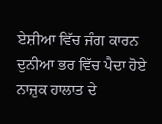ਏਸ਼ੀਆ ਵਿੱਚ ਜੰਗ ਕਾਰਨ ਦੁਨੀਆ ਭਰ ਵਿੱਚ ਪੈਦਾ ਹੋਏ ਨਾਜ਼ੁਕ ਹਾਲਾਤ ਦੇ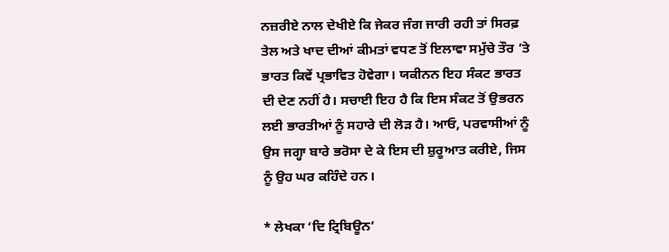ਨਜ਼ਰੀਏ ਨਾਲ ਦੇਖੀਏ ਕਿ ਜੇਕਰ ਜੰਗ ਜਾਰੀ ਰਹੀ ਤਾਂ ਸਿਰਫ਼ ਤੇਲ ਅਤੇ ਖਾਦ ਦੀਆਂ ਕੀਮਤਾਂ ਵਧਣ ਤੋਂ ਇਲਾਵਾ ਸਮੁੱਚੇ ਤੌਰ ’ਤੇ ਭਾਰਤ ਕਿਵੇਂ ਪ੍ਰਭਾਵਿਤ ਹੋਵੇਗਾ। ਯਕੀਨਨ ਇਹ ਸੰਕਟ ਭਾਰਤ ਦੀ ਦੇਣ ਨਹੀਂ ਹੈ। ਸਚਾਈ ਇਹ ਹੈ ਕਿ ਇਸ ਸੰਕਟ ਤੋਂ ਉਭਰਨ ਲਈ ਭਾਰਤੀਆਂ ਨੂੰ ਸਹਾਰੇ ਦੀ ਲੋੜ ਹੈ। ਆਓ, ਪਰਵਾਸੀਆਂ ਨੂੰ ਉਸ ਜਗ੍ਹਾ ਬਾਰੇ ਭਰੋਸਾ ਦੇ ਕੇ ਇਸ ਦੀ ਸ਼ੁਰੂਆਤ ਕਰੀਏ, ਜਿਸ ਨੂੰ ਉਹ ਘਰ ਕਹਿੰਦੇ ਹਨ।

* ਲੇਖਕਾ ‘ਦਿ ਟ੍ਰਿਬਿਊਨ’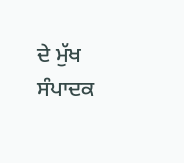ਦੇ ਮੁੱਖ ਸੰਪਾਦਕ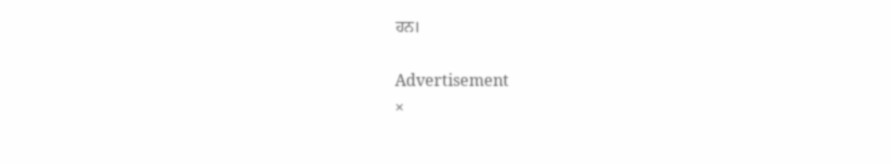ਹਨ।

Advertisement
×